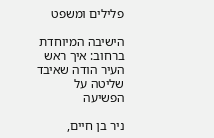פלילים ומשפט

הישיבה המיוחדת ברחוב: איך ראש העיר הודה שאיבד שליטה על הפשיעה

ניר בן חיים,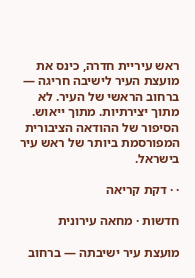ראש עיריית חדרה, כינס את מועצת העיר לישיבה חריגה — ברחוב הראשי של העיר. לא מתוך יצירתיות. מתוך ייאוש. הסיפור של ההודאה הציבורית המפורסמת ביותר של ראש עיר בישראל.

· · דקת קריאה

חדשות · מחאה עירונית

מועצת עיר ישיבתה — ברחוב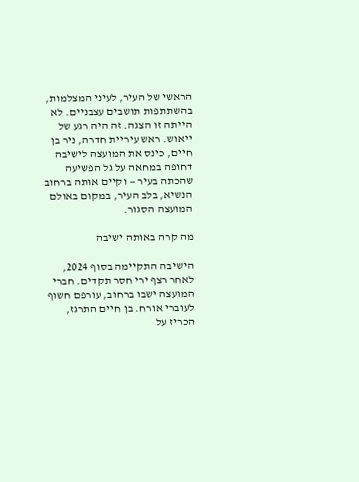הראשי של העיר, לעיני המצלמות, בהשתתפות תושבים עצבניים. לא הייתה זו הצגה. זה היה רגע של ייאוש. ראש עיריית חדרה, ניר בן חיים, כינס את המועצה לישיבה דחופה במחאה על גל הפשיעה שהכתה בעיר — וקיים אותה ברחוב הנשיא, בלב העיר, במקום באולם המועצה הסגור.

מה קרה באותה ישיבה

הישיבה התקיימה בסוף 2024, לאחר רצף ירי חסר תקדים. חברי המועצה ישבו ברחוב, עורפם חשוף לעוברי אורח. בן חיים התרגז, הכריז על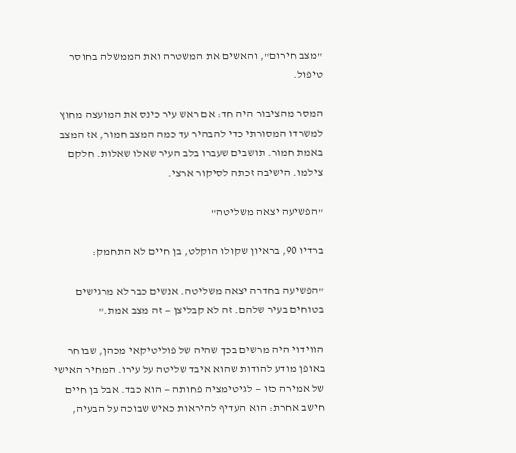"מצב חירום", והאשים את המשטרה ואת הממשלה בחוסר טיפול.

המסר מהציבור היה חד: אם ראש עיר כינס את המועצה מחוץ למשרדו המסורתי כדי להבהיר עד כמה המצב חמור, אז המצב באמת חמור. תושבים שעברו בלב העיר שאלו שאלות. חלקם צילמו. הישיבה זכתה לסיקור ארצי.

"הפשיעה יצאה משליטה"

ברדיו 90, בראיון שקולו הוקלט, בן חיים לא התחמק:

"הפשיעה בחדרה יצאה משליטה. אנשים כבר לא מרגישים בטוחים בעיר שלהם. זה לא קבליצן — זה מצב אמת."

הווידוי היה מרשים בכך שהיה של פוליטיקאי מכהן, שבוחר באופן מודע להודות שהוא איבד שליטה על עירו. המחיר האישי של אמירה כזו — לגיטימציה פחותה — הוא כבד. אבל בן חיים חישב אחרת: הוא העדיף להיראות כאיש שבוכה על הבעיה,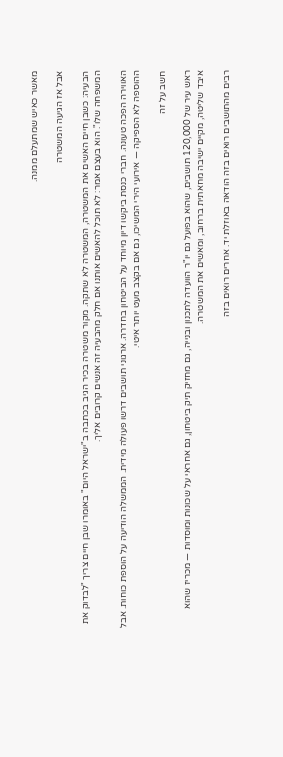מאשר כאיש שמתעלם ממנה.

אבל אז הגיעה המשטרה

הבעיה: כשבן חיים האשים את המשטרה, המשטרה לא שתקה. מקור משטרה בכיר הגיב בכתבה ב"ישראל היום" באומרו שבן חיים צריך "לבדוק את המשפחה שלו". הוא בעצם אמר: לא תוכל להאשים אותנו אם חלק מהבעיה זה אנשים קרובים אליך.

האווירה הפכה טעונה. חברי כנסת ביקשו דיון מיוחד על הביטחון בחדרה. ארגוני תושבים דרשו פעולה מידית. הממשלה הודיעה על הוספת כוחות. אבל ההוספה לא הספיקה — אירועי הירי המשיכו, גם אם בקצב מעט יותר איטי.

חשב על זה

ראש עיר של 120,000 תושבים, שהוא בפועל גם יו"ר הוועדה לתכנון ובנייה, גם מחזיק תיק ביטחון, גם אחראי על שכונות ומוסדות — מכריז שהוא איבד שליטה, מקיים ישיבה מחאתית ברחוב, ומאשים את המשטרה.

רבים מהתושבים רואים בזה הודאה באוזלת יד. אחרים רואים בזה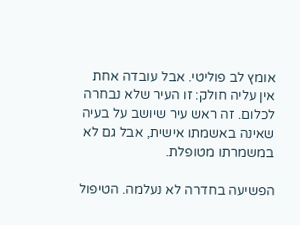אומץ לב פוליטי. אבל עובדה אחת אין עליה חולק: זו העיר שלא נבחרה לכלום. זה ראש עיר שיושב על בעיה שאינה באשמתו אישית, אבל גם לא במשמרתו מטופלת.

הפשיעה בחדרה לא נעלמה. הטיפול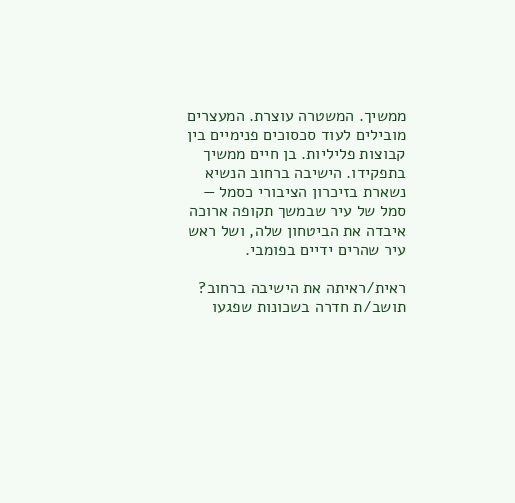ממשיך. המשטרה עוצרת. המעצרים מובילים לעוד סכסוכים פנימיים בין קבוצות פליליות. בן חיים ממשיך בתפקידו. הישיבה ברחוב הנשיא נשארת בזיכרון הציבורי כסמל — סמל של עיר שבמשך תקופה ארוכה איבדה את הביטחון שלה, ושל ראש עיר שהרים ידיים בפומבי.

ראית/ראיתה את הישיבה ברחוב? תושב/ת חדרה בשכונות שפגעו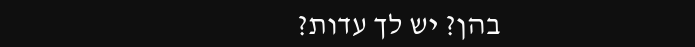בהן? יש לך עדות?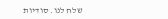שלח לנו. סודיות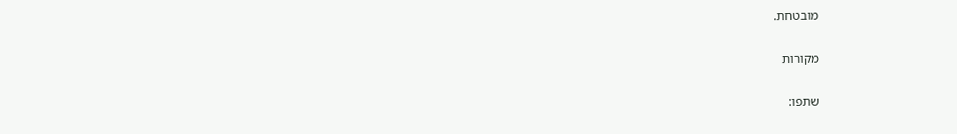מובטחת.

מקורות

שתפו: